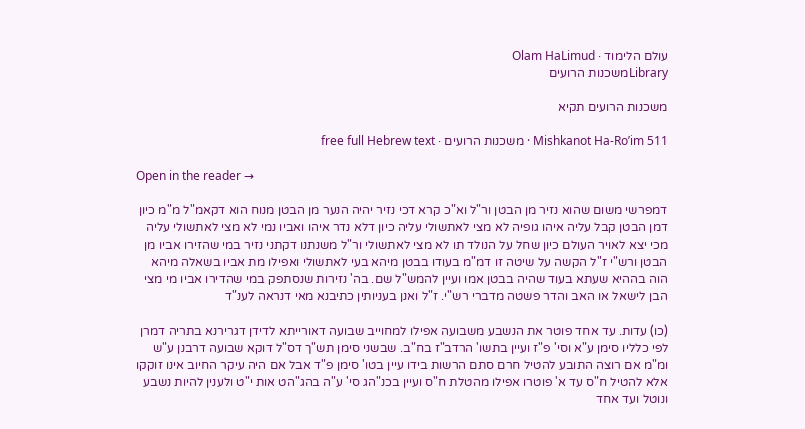עולם הלימוד · Olam HaLimud
Libraryמשכנות הרועים

משכנות הרועים תקיא

Mishkanot Ha-Ro’im 511 · משכנות הרועים · free full Hebrew text

Open in the reader →

דמפרשי משום שהוא נזיר מן הבטן ור"ל וא"כ קרא דכי נזיר יהיה הנער מן הבטן מנוח הוא דקאמ"ל מ"מ כיון דמן הבטן קבל עליה איהו גופיה לא מצי לאתשולי עליה כיון דלא נדר איהו ואביו נמי לא מצי לאתשולי עליה מכי יצא לאויר העולם כיון שחל על הנולד תו לא מצי לאתשולי ור"ל משנתנו דקתני נזיר במי שהזירו אביו מן הבטן ורש"י ז"ל הקשה על שיטה זו דמ"מ בעודו בבטן מיהא בעי לאתשולי ואפילו מת אביו בשאלה מיהא הוה בההיא שעתא בעוד שהיה בבטן אמו ועיין להמש"ל שם. בה' נזירות שנסתפק במי שהדירו אביו מי מצי הבן לישאל או האב והדר פשטה מדברי רש"י. ז"ל ואנן בעניותין כתיבנא מאי דנראה לענ"ד

(כו) עדות. עד אחד פוטר את הנשבע משבועה אפילו למחוייב שבועה דאורייתא לדידן דגרירנא בתריה דמרן לפי כלליו סימן ע"א וסי' פ"ז ועיין בתשו' הרדב"ז בח"ב. שבשני סימן תש"ך דס"ל דוקא שבועה דרבנן ע"ש ומ"מ אם רוצה התובע להטיל חרם סתם הרשות בידו עיין בטו' סימן פ"ד אבל אם היה עיקר החיוב אינו זוקקו אלא להטיל ח"ס עד א' פוטרו אפילו מהטלת ח"ס ועיין בכנ"הג סי' ע"ה בהג"הט אות י"ט ולענין להיות נשבע ונוטל ועד אחד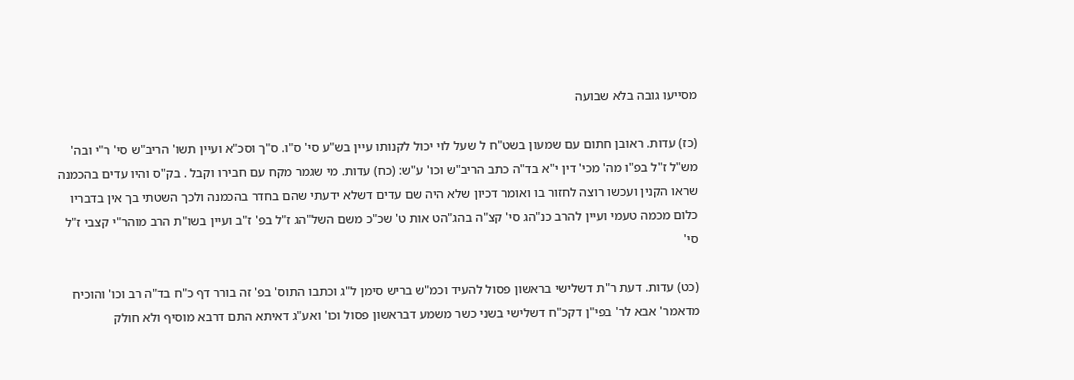מסייעו גובה בלא שבועה

(כז) עדות. ראובן חתום עם שמעון בשט"ח ל שעל לוי יכול לקנותו עיין בש"ע סי' ס"ו. ס"ך וסכ"א ועיין תשו' הריב"ש סי' ר"י ובה' מש"ל ז"ל בפ"ו מה' מכי' דין י"א בד"ה כתב הריב"ש וכו' ע"ש: (כח) עדות. מי שגמר מקח עם חבירו וקבל . בק"ס והיו עדים בהכמנה שראו הקנין ועכשו רוצה לחזור בו ואומר דכיון שלא היה שם עדים דשלא ידעתי שהם בחדר בהכמנה ולכך השטתי בך אין בדבריו כלום מכמה טעמי ועיין להרב כנ"הג סי' קצ"ה בהג"הט אות ט' שכ"כ משם השל"הג ז"ל בפ' ז"ב ועיין בשו"ת הרב מוהר"י קצבי ז"ל סי'

(כט) עדות. דעת ר"ת דשלישי בראשון פסול להעיד וכמ"ש בריש סימן ל"ג וכתבו התוס' בפ' זה בורר דף כ"ח בד"ה רב וכו' והוכיח מדאמר' אבא לר' בפי"ן דקכ"ח דשלישי בשני כשר משמע דבראשון פסול וכו' ואע"ג דאיתא התם דרבא מוסיף ולא חולק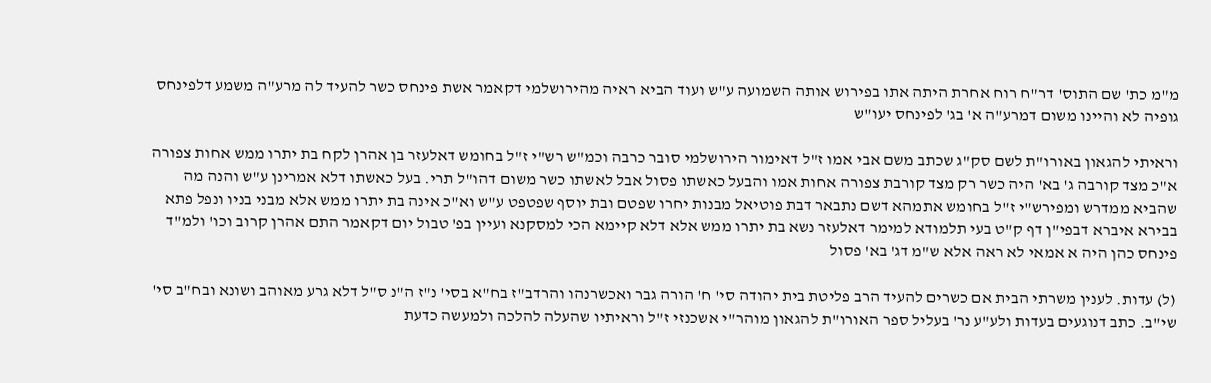מ"מ כת' שם התוס' דר"ח רוח אחרת היתה אתו בפירוש אותה השמועה ע"ש ועוד הביא ראיה מהירושלמי דקאמר אשת פינחס כשר להעיד לה מרע"ה משמע דלפינחס גופיה לא והיינו משום דמרע"ה א' בג' לפינחס יעו"ש

וראיתי להגאון באורו"ת לשם סק"ג שכתב משם אבי אמו ז"ל דאימור הירושלמי סובר כרבה וכמ"ש רש"י ז"ל בחומש דאלעזר בן אהרן לקח בת יתרו ממש אחות צפורה א"כ מצד קורבה ג' בא' היה כשר רק מצד קורבת צפורה אחות אמו והבעל כאשתו פסול אבל לאשתו כשר משום דהו"ל תרי. בעל כאשתו דלא אמרינן ע"ש והנה מה שהביא ממדרש ומפירש"י ז"ל בחומש אתמהא דשם נתבאר דבת פוטיאל מבנות יחרו שפטם ובת יוסף שפטפט ע"ש וא"כ אינה בת יתרו ממש אלא מבני בניו ונפל פתא בבירא איברא דבפי"ן דף ק"ט בעי תלמודא למימר דאלעזר נשא בת יתרו ממש אלא דלא קיימא הכי למסקנא ועיין בפ' טבול יום דקאמר התם אהרן קרוב וכו' ולמ"ד פינחס כהן היה א אמאי לא ראה אלא ש"מ דג' בא' פסול

(ל) עדות. לענין משרתי הבית אם כשרים להעיד הרב פליטת בית יהודה סי' ח' הורה גבר ואכשרנהו והרדב"ז בח"א בסי' נ"ז ה"נ ס"ל דלא גרע מאוהב ושונא ובח"ב סי' שי"ב. כתב דנוגעים בעדות ולע"ע נר' בעליל ספר האורו"ת להגאון מוהר"י אשכנזי ז"ל וראיתיו שהעלה להלכה ולמעשה כדעת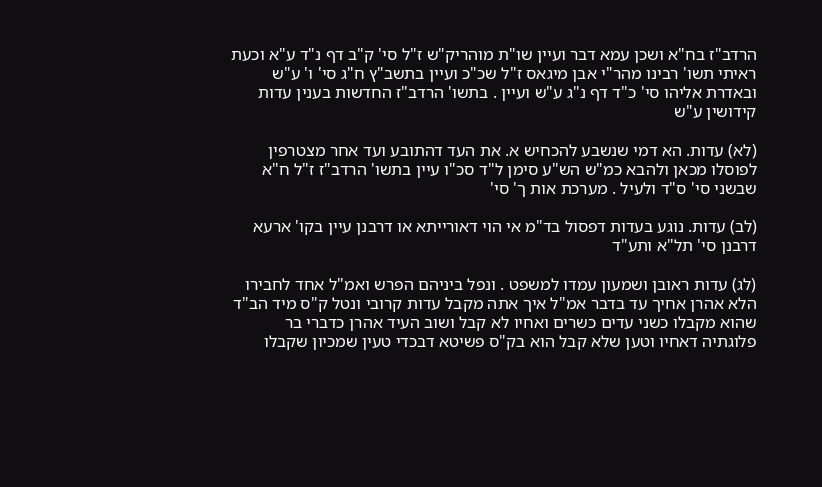הרדב"ז בח"א ושכן עמא דבר ועיין שו"ת מוהריק"ש ז"ל סי' ק"ב דף נ"ד ע"א וכעת ראיתי תשו' רבינו מהר"י אבן מיגאס ז"ל שכ"כ ועיין בתשב"ץ ח"ג סי' ו' ע"ש ובאדרת אליהו סי' כ"ד דף נ"ג ע"ש ועיין . בתשו' הרדב"ז החדשות בענין עדות קידושין ע"ש

(לא) עדות. הא דמי שנשבע להכחיש א. את העד דהתובע ועד אחר מצטרפין לפוסלו מכאן ולהבא כמ"ש הש"ע סימן ל"ד סכ"ו עיין בתשו' הרדב"ז ז"ל ח"א שבשני סי' ס"ד ולעיל . מערכת אות ך' סי'

(לב) עדות. נוגע בעדות דפסול בד"מ אי הוי דאורייתא או דרבנן עיין בקו' ארעא דרבנן סי' תל"א ותע"ד

(לג) עדות ראובן ושמעון עמדו למשפט . ונפל ביניהם הפרש ואמ"ל אחד לחבירו הלא אהרן אחיך עד בדבר אמ"ל איך אתה מקבל עדות קרובי ונטל ק"ס מיד הב"ד שהוא מקבלו כשני עדים כשרים ואחיו לא קבל ושוב העיד אהרן כדברי בר פלוגתיה דאחיו וטען שלא קבל הוא בק"ס פשיטא דבכדי טעין שמכיון שקבלו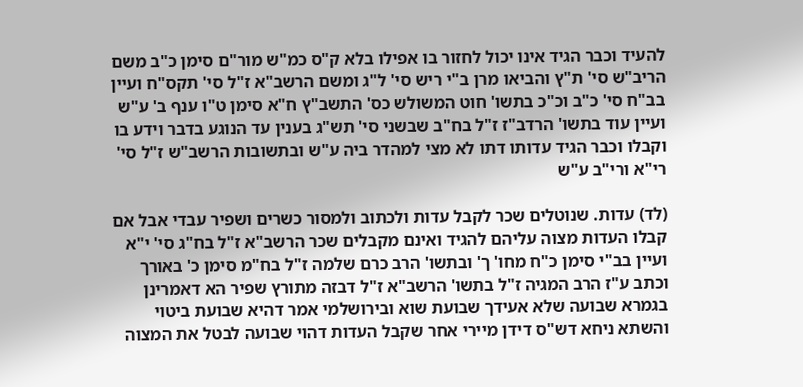להעיד וכבר הגיד אינו יכול לחזור בו אפילו בלא ק"ס כמ"ש מור"ם סימן כ"ב משם הריב"ש סי' ת"ץ והביאו מרן ב"י ריש סי' ל"ג ומשם הרשב"א ז"ל סי' תקס"ח ועיין בב"ח סי' כ"ב וכ"כ בתשו' חוט המשולש כס' התשב"ץ ח"א סימן ט"ו ענף ב' ע"ש ועיין עוד בתשו' הרדב"ז ז"ל בח"ב שבשני סי' תש"ג בענין עד הנוגע בדבר וידע בו וקבלו וכבר הגיד עדותו דתו לא מצי למהדר ביה ע"ש ובתשובות הרשב"ש ז"ל סי' רי"א ורי"ב ע"ש

(לד) עדות. שנוטלים שכר לקבל עדות ולכתוב ולמסור כשרים ושפיר עבדי אבל אם קבלו העדות מצוה עליהם להגיד ואינם מקבלים שכר הרשב"א ז"ל בח"ג סי' י"א ועיין בב"י סימן כ"ח מחו' ך' ובתשו' הרב כרם שלמה ז"ל בח"מ סימן כ' באורך וכתב ע"ז הרב המגיה ז"ל בתשו' הרשב"א ז"ל דבזה מתורץ שפיר הא דאמרינן בגמרא שבועה שלא אעידך שבועת שוא ובירושלמי אמר דהיא שבועת ביטוי והשתא ניחא דש"ס דידן מיירי אחר שקבל העדות דהוי שבועה לבטל את המצוה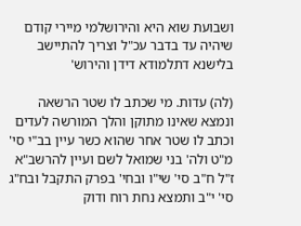ושבועת שוא היא והירושלמי מיירי קודם שיהיה עד בדבר עכ"ל וצריך להתיישב בלישנא דתלמודא דידן והירוש'

(לה) עדות. מי שכתב לו שטר הרשאה ונמצא שאינו מתוקן והלך המורשה לעדים וכתב לו שטר אחר שהוא כשר עיין בב"י סי' מ"ט ולה' בני שמואל לשם ועיין להרשב"א ז"ל ח"ב סי' שי"ו ובחי' בפרק התקבל ובח"ג סי' י"ב ותמצא נחת רוח ודוק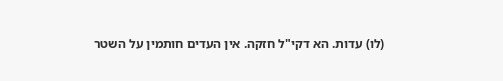(לו) עדות. הא דקי"ל חזקה. אין העדים חותמין על השטר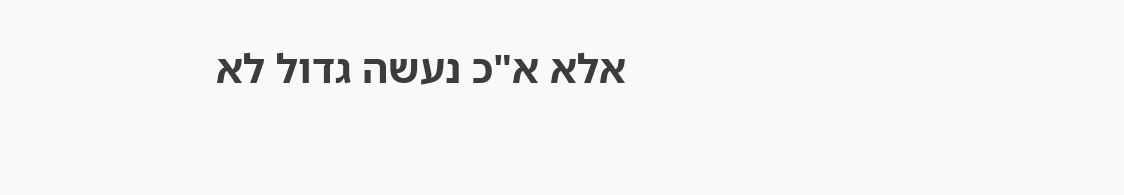אלא א"כ נעשה גדול לא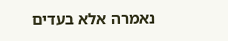נאמרה אלא בעדים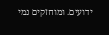ידועים. ומוחזקים נמי